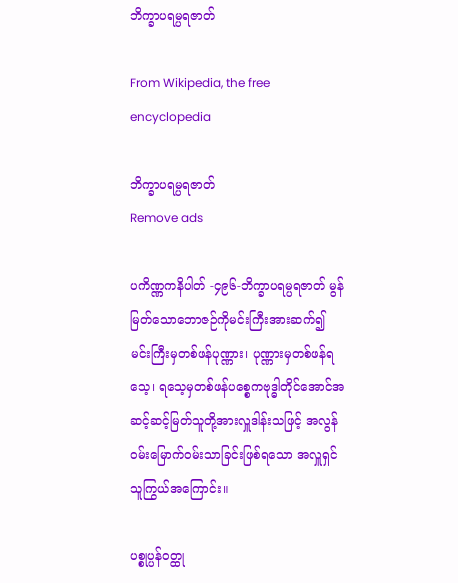ဘိက္ခာပရမ္ပရဇာတ်

From Wikipedia, the free encyclopedia

ဘိက္ခာပရမ္ပရဇာတ်
Remove ads

ပကိဏ္ဏကနိပါတ် -၄၉၆-ဘိက္ခာပရမ္ပရဇာတ် မွန်မြတ်သောဘောဇဉ်ကိုမင်းကြီးအားဆက်၍ မင်းကြီးမှတစ်ဖန်ပုဏ္ဏား၊ ပုဏ္ဏားမှတစ်ဖန်ရသေ့၊ ရသေ့မှတစ်ဖန်ပစ္စေကဗုဒ္ဓါတိုင်အောင်အဆင့်ဆင့်မြတ်သူတို့အားလှူဒါန်းသဖြင့် အလွန်ဝမ်းမြောက်ဝမ်းသာခြင်းဖြစ်ရသော အလှူရှင်သူကြွယ်အကြောင်း။

ပစ္စုပ္ပန်ဝတ္ထု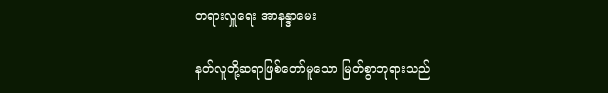တရားလှူရေး အာနန္ဒာမေး

နတ်လူတို့ဆရာဖြစ်တော်မူသော မြတ်စွာဘုရားသည်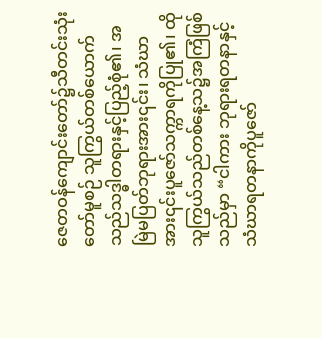ဇေတဝန်ကျောင်းတော်၌သီတင်းသုံးတော်မူစဉ် သူကြွယ်တစ်ယောက်သည်သဒ္ဓါတရားနှင့်ပြည့်စုံ၏၊ အမြဲမပြတ်ဘုရားအား၎င်း၊ သံဃာအား၎င်းပူဇော်သက္ကာရကိုပြု၏၊ ထိုသူကြွယ်သည်တစ်နေ့သ၌အကြံဖြစ်သည်မှာ “ငါကား ဘုရားရတနာနှင့်သံဃာရတနာကိုပူဇော်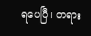ရပေပြီ၊ တရား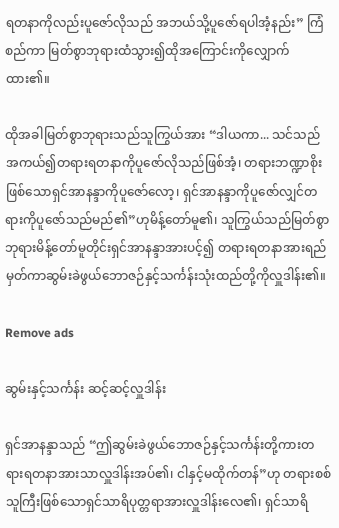ရတနာကိုလည်းပူဇော်လိုသည် အဘယ်သို့ပူဇော်ရပါအံ့နည်း” ကြံစည်ကာ မြတ်စွာဘုရားထံသွား၍ထိုအကြောင်းကိုလျှောက်ထား၏။

ထိုအခါမြတ်စွာဘုရားသည်သူကြွယ်အား “ဒါယကာ... သင်သည်အကယ်၍တရားရတနာကိုပူဇော်လိုသည်ဖြစ်အံ့၊ တရားဘဏ္ဍာစိုးဖြစ်သောရှင်အာနန္ဒာကိုပူဇော်လော့၊ ရှင်အာနန္ဒာကိုပူဇော်လျှင်တရားကိုပူဇော်သည်မည်၏”ဟုမိန့်တော်မူ၏၊ သူကြွယ်သည်မြတ်စွာဘုရားမိန့်တော်မူတိုင်းရှင်အာနန္ဒာအားပင့်၍ တရားရတနာအားရည်မှတ်ကာဆွမ်းခဲဖွယ်ဘောဇဉ်နှင့်သင်္ကန်းသုံးထည်တို့ကိုလှူဒါန်း၏။

Remove ads

ဆွမ်းနှင့်သင်္ကန်း ဆင့်ဆင့်လှူဒါန်း

ရှင်အာနန္ဒာသည် “ဤဆွမ်းခဲဖွယ်ဘောဇဉ်နှင့်သင်္ကန်းတို့ကားတရားရတနာအားသာလှူဒါန်းအပ်၏၊ ငါနှင့်မထိုက်တန်”ဟု တရားစစ်သူကြီးဖြစ်သောရှင်သာရိပုတ္တရာအားလှူဒါန်းလေ၏၊ ရှင်သာရိ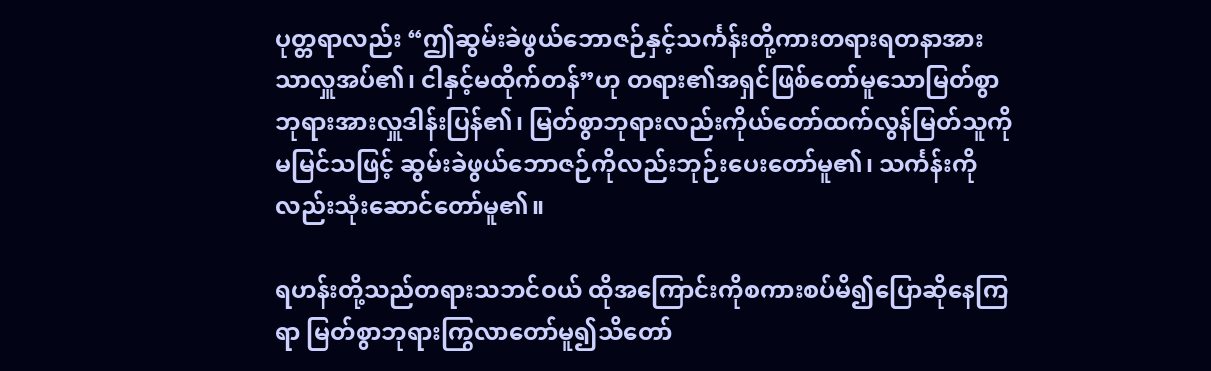ပုတ္တရာလည်း “ဤဆွမ်းခဲဖွယ်ဘောဇဉ်နှင့်သင်္ကန်းတို့ကားတရားရတနာအားသာလှူအပ်၏၊ ငါနှင့်မထိုက်တန်”ဟု တရား၏အရှင်ဖြစ်တော်မူသောမြတ်စွာဘုရားအားလှူဒါန်းပြန်၏၊ မြတ်စွာဘုရားလည်းကိုယ်တော်ထက်လွန်မြတ်သူကိုမမြင်သဖြင့် ဆွမ်းခဲဖွယ်ဘောဇဉ်ကိုလည်းဘုဉ်းပေးတော်မူ၏၊ သင်္ကန်းကိုလည်းသုံးဆောင်တော်မူ၏။

ရဟန်းတို့သည်တရားသဘင်ဝယ် ထိုအကြောင်းကိုစကားစပ်မိ၍ပြောဆိုနေကြရာ မြတ်စွာဘုရားကြွလာတော်မူ၍သိတော်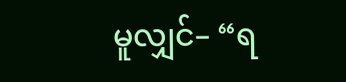မူလျှင်– “ရ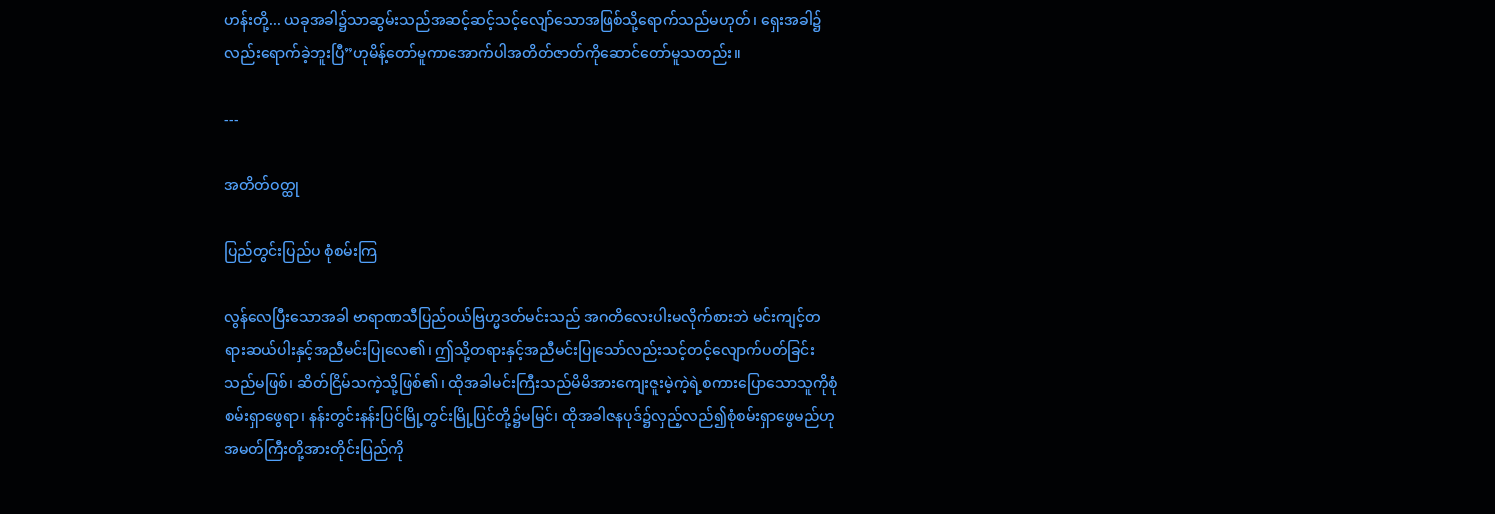ဟန်းတို့... ယခုအခါ၌သာဆွမ်းသည်အဆင့်ဆင့်သင့်လျော်သောအဖြစ်သို့ရောက်သည်မဟုတ်၊ ရှေးအခါ၌လည်းရောက်ခဲ့ဘူးပြီ”ဟုမိန့်တော်မူကာအောက်ပါအတိတ်ဇာတ်ကိုဆောင်တော်မူသတည်း။

---

အတိတ်ဝတ္ထု

ပြည်တွင်းပြည်ပ စုံစမ်းကြ

လွန်လေပြီးသောအခါ ဗာရာဏသီပြည်ဝယ်ဗြဟ္မဒတ်မင်းသည် အဂတိလေးပါးမလိုက်စားဘဲ မင်းကျင့်တရားဆယ်ပါးနှင့်အညီမင်းပြုလေ၏၊ ဤသို့တရားနှင့်အညီမင်းပြုသော်လည်းသင့်တင့်လျောက်ပတ်ခြင်းသည်မဖြစ်၊ ဆိတ်ငြိမ်သကဲ့သို့ဖြစ်၏၊ ထိုအခါမင်းကြီးသည်မိမိအားကျေးဇူးမဲ့ကဲ့ရဲ့စကားပြောသောသူကိုစုံစမ်းရှာဖွေရာ၊ နန်းတွင်းနန်းပြင်မြို့တွင်းမြို့ပြင်တို့၌မမြင်၊ ထိုအခါဇနပုဒ်၌လှည့်လည်၍စုံစမ်းရှာဖွေမည်ဟု အမတ်ကြီးတို့အားတိုင်းပြည်ကို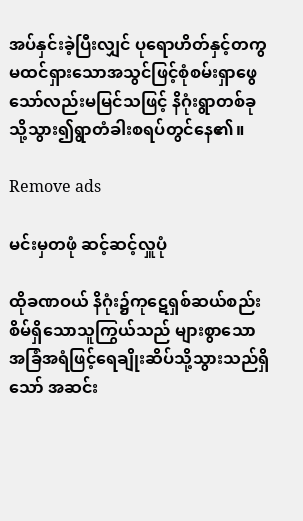အပ်နှင်းခဲ့ပြီးလျှင် ပုရောဟိတ်နှင့်တကွမထင်ရှားသောအသွင်ဖြင့်စုံစမ်းရှာဖွေသော်လည်းမမြင်သဖြင့် နိဂုံးရွာတစ်ခုသို့သွား၍ရွာတံခါးစရပ်တွင်နေ၏။

Remove ads

မင်းမှတဖုံ ဆင့်ဆင့်လှူပုံ

ထိုခဏဝယ် နိဂုံး၌ကုဋေရှစ်ဆယ်စည်းစိမ်ရှိသောသူကြွယ်သည် များစွာသောအခြံအရံဖြင့်ရေချိုးဆိပ်သို့သွားသည်ရှိသော် အဆင်း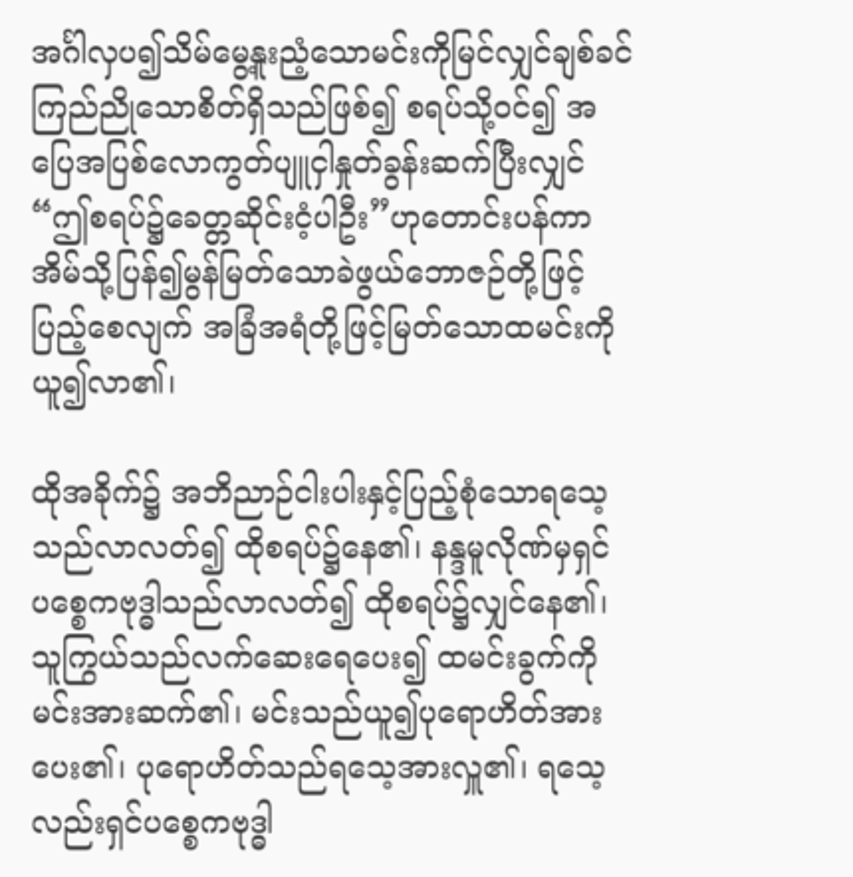အင်္ဂါလှပ၍သိမ်မွေ့နူးညံ့သောမင်းကိုမြင်လျှင်ချစ်ခင်ကြည်ညိုသောစိတ်ရှိသည်ဖြစ်၍ စရပ်သို့ဝင်၍ အပြေအပြစ်လောကွတ်ပျူငှါနှုတ်ခွန်းဆက်ပြီးလျှင် “ဤစရပ်၌ခေတ္တဆိုင်းငံ့ပါဦး”ဟုတောင်းပန်ကာ အိမ်သို့ပြန်၍မွန်မြတ်သောခဲဖွယ်ဘောဇဉ်တို့ဖြင့်ပြည့်စေလျက် အခြံအရံတို့ဖြင့်မြတ်သောထမင်းကိုယူ၍လာ၏၊

ထိုအခိုက်၌ အဘိညာဉ်ငါးပါးနှင့်ပြည့်စုံသောရသေ့သည်လာလတ်၍ ထိုစရပ်၌နေ၏၊ နန္ဒမူလိုဏ်မှရှင်ပစ္စေကဗုဒ္ဓါသည်လာလတ်၍ ထိုစရပ်၌လျှင်နေ၏၊ သူကြွယ်သည်လက်ဆေးရေပေး၍ ထမင်းခွက်ကိုမင်းအားဆက်၏၊ မင်းသည်ယူ၍ပုရောဟိတ်အားပေး၏၊ ပုရောဟိတ်သည်ရသေ့အားလှူ၏၊ ရသေ့လည်းရှင်ပစ္စေကဗုဒ္ဓါ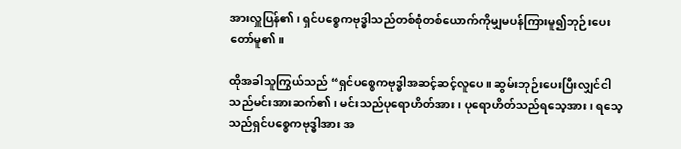အားလှူပြန်၏၊ ရှင်ပစ္စေကဗုဒ္ဓါသည်တစ်စုံတစ်ယောက်ကိုမျှမပန်ကြားမူ၍ဘုဉ်းပေးတော်မူ၏။

ထိုအခါသူကြွယ်သည် “ရှင်ပစ္စေကဗုဒ္ဓါအဆင့်ဆင့်လူပေ။ ဆွမ်းဘုဉ်းပေးပြီးလျှင်ငါသည်မင်းအားဆက်၏၊ မင်းသည်ပုရောဟိတ်အား၊ ပုရောဟိတ်သည်ရသေ့အား၊ ရသေ့သည်ရှင်ပစ္စေကဗုဒ္ဓါအား အ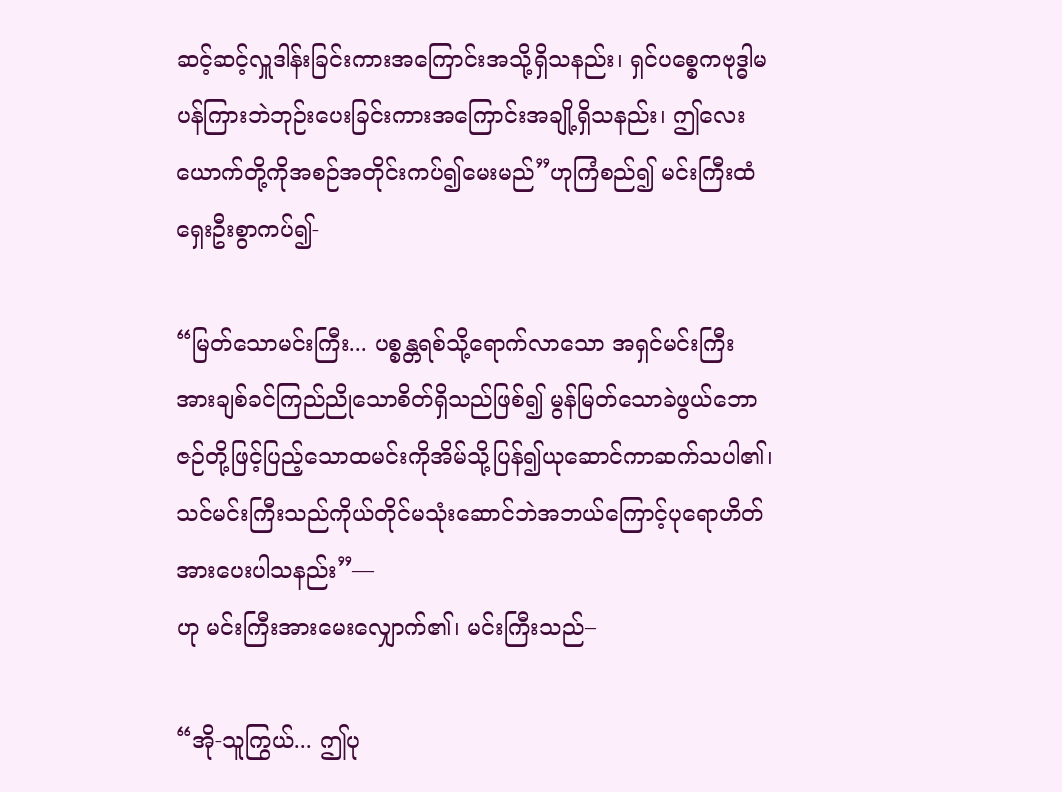ဆင့်ဆင့်လှူဒါန်းခြင်းကားအကြောင်းအသို့ရှိသနည်း၊ ရှင်ပစ္စေကဗုဒ္ဓါမပန်ကြားဘဲဘုဉ်းပေးခြင်းကားအကြောင်းအချို့ရှိသနည်း၊ ဤလေးယောက်တို့ကိုအစဉ်အတိုင်းကပ်၍မေးမည်”ဟုကြံစည်၍ မင်းကြီးထံရှေးဦးစွာကပ်၍-

“မြတ်သောမင်းကြီး... ပစ္စန္တရစ်သို့ရောက်လာသော အရှင်မင်းကြီးအားချစ်ခင်ကြည်ညိုသောစိတ်ရှိသည်ဖြစ်၍ မွန်မြတ်သောခဲဖွယ်ဘောဇဉ်တို့ဖြင့်ပြည့်သောထမင်းကိုအိမ်သို့ပြန်၍ယုဆောင်ကာဆက်သပါ၏၊ သင်မင်းကြီးသည်ကိုယ်တိုင်မသုံးဆောင်ဘဲအဘယ်ကြောင့်ပုရောဟိတ်အားပေးပါသနည်း”—
ဟု မင်းကြီးအားမေးလျှောက်၏၊ မင်းကြီးသည်–

“အို-သူကြွယ်... ဤပု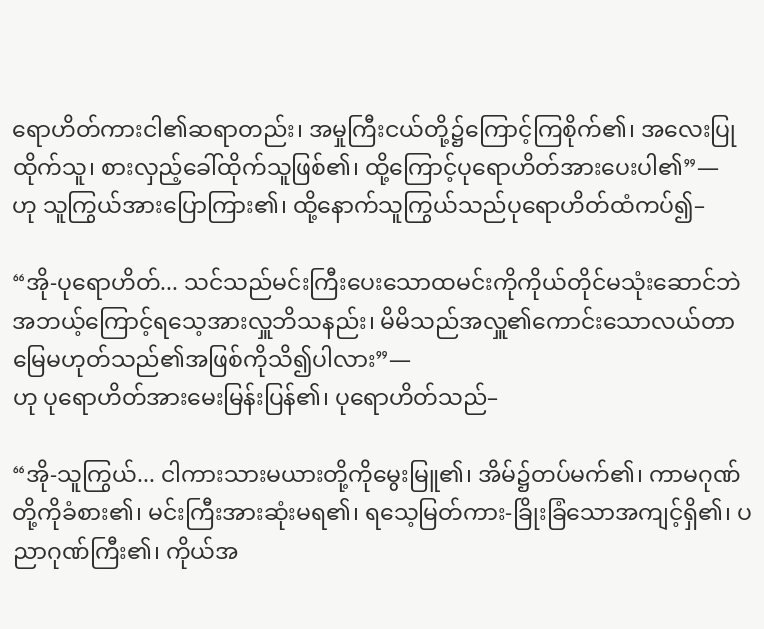ရောဟိတ်ကားငါ၏ဆရာတည်း၊ အမှုကြီးငယ်တို့၌ကြောင့်ကြစိုက်၏၊ အလေးပြုထိုက်သူ၊ စားလှည့်ခေါ်ထိုက်သူဖြစ်၏၊ ထို့ကြောင့်ပုရောဟိတ်အားပေးပါ၏”—
ဟု သူကြွယ်အားပြောကြား၏၊ ထို့နောက်သူကြွယ်သည်ပုရောဟိတ်ထံကပ်၍–

“အို-ပုရောဟိတ်... သင်သည်မင်းကြီးပေးသောထမင်းကိုကိုယ်တိုင်မသုံးဆောင်ဘဲ အဘယ့်ကြောင့်ရသေ့အားလှူဘိသနည်း၊ မိမိသည်အလှူ၏ကောင်းသောလယ်တာမြေမဟုတ်သည်၏အဖြစ်ကိုသိ၍ပါလား”—
ဟု ပုရောဟိတ်အားမေးမြန်းပြန်၏၊ ပုရောဟိတ်သည်–

“အို-သူကြွယ်... ငါကားသားမယားတို့ကိုမွေးမြူ၏၊ အိမ်၌တပ်မက်၏၊ ကာမဂုဏ်တို့ကိုခံစား၏၊ မင်းကြီးအားဆုံးမရ၏၊ ရသေ့မြတ်ကား-ခြိုးခြံသောအကျင့်ရှိ၏၊ ပညာဂုဏ်ကြီး၏၊ ကိုယ်အ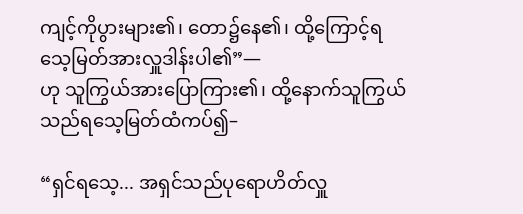ကျင့်ကိုပွားများ၏၊ တော၌နေ၏၊ ထို့ကြောင့်ရသေ့မြတ်အားလှူဒါန်းပါ၏”—
ဟု သူကြွယ်အားပြောကြား၏၊ ထို့နောက်သူကြွယ်သည်ရသေ့မြတ်ထံကပ်၍–

“ရှင်ရသေ့... အရှင်သည်ပုရောဟိတ်လှူ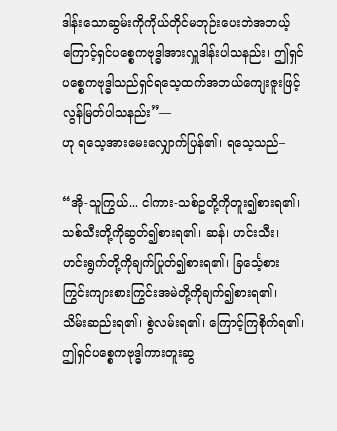ဒါန်း‌သောဆွမ်းကိုကိုယ်တိုင်မဘုဉ်းပေးဘဲအဘယ့်ကြောင့်ရှင်ပစ္စေကဗုဒ္ဓါအားလှူဒါန်းပါသနည်း၊ ဤရှင်ပစ္စေကဗုဒ္ဓါသည်ရှင်ရသေ့ထက်အဘယ်ကျေးဇူးဖြင့်လွန်မြတ်ပါသနည်း”—
ဟု ရသေ့အားမေးလျှောက်ပြန်၏၊ ရသေ့သည်–

“အို-သူကြွယ်... ငါကား-သစ်ဥတို့ကိုတူး၍စားရ၏၊ သစ်သီးတို့ကိုဆွတ်၍စားရ၏၊ ဆန်၊ ဟင်းသီး၊ ဟင်းရွက်တို့ကိုချက်ပြုတ်၍စားရ၏၊ ခြင်္သေ့စားကြွင်းကျားစားကြွင်းအမဲတို့ကိုချက်၍စားရ၏၊ သိမ်းဆည်းရ၏၊ စွဲလမ်းရ၏၊ ကြောင့်ကြစိုက်ရ၏၊ ဤရှင်ပစ္စေကဗုဒ္ဓါကားတူးဆွ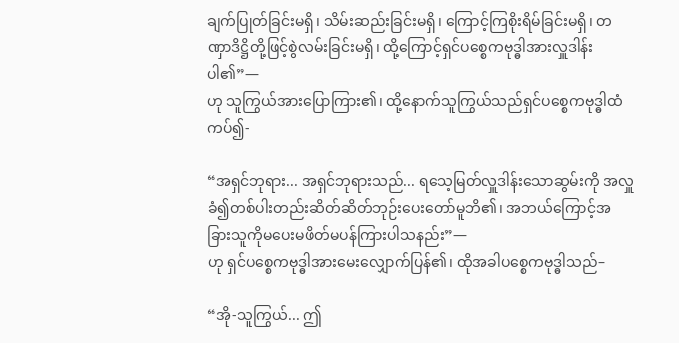ချက်ပြုတ်ခြင်းမရှိ၊ သိမ်းဆည်းခြင်းမရှိ၊ ကြောင့်ကြစိုးရိမ်ခြင်းမရှိ၊ တဏှာဒိဋ္ဌိတို့ဖြင့်စွဲလမ်းခြင်းမရှိ၊ ထို့ကြောင့်ရှင်ပစ္စေကဗုဒ္ဓါအားလှူဒါန်းပါ၏”—
ဟု သူကြွယ်အားပြောကြား၏၊ ထို့နောက်သူကြွယ်သည်ရှင်ပစ္စေကဗုဒ္ဓါထံကပ်၍-

“အရှင်ဘုရား... အရှင်ဘုရားသည်... ရသေ့မြတ်လှူဒါန်းသောဆွမ်းကို အလှူခံ၍တစ်ပါးတည်းဆိတ်ဆိတ်ဘုဉ်းပေးတော်မူဘိ၏၊ အဘယ်ကြောင့်အခြားသူကိုမပေးမဖိတ်မပန်ကြားပါသနည်း”—
ဟု ရှင်ပစ္စေကဗုဒ္ဓါအားမေးလျှောက်ပြန်၏၊ ထိုအခါပစ္စေကဗုဒ္ဓါသည်–

“အို-သူကြွယ်... ဤ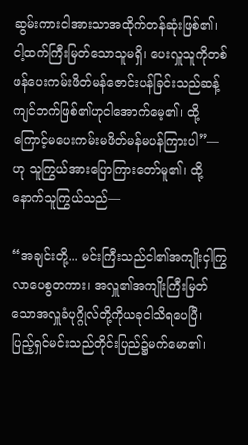ဆွမ်းကားငါအားသာအထိုက်တန်ဆုံးဖြစ်၏၊ ငါ့ထက်ကြီးမြတ်သောသူမရှိ၊ ပေးလှူသူကိုတစ်ဖန်ပေးကမ်းဖိတ်မန်ဇောင်းပန်ခြင်းသည်ဆန့်ကျင်ဘက်ဖြစ်၏ဟုငါအောက်မေ့၏၊ ထို့ကြောင့်မပေးကမ်းမဖိတ်မန်မပန်ကြားပါ”—
ဟု သူကြွယ်အားပြောကြားတော်မူ၏၊ ထို့နောက်သူကြွယ်သည်—

“အချင်းတို့... မင်းကြီးသည်ငါ၏အကျိုးငှါကြွလာပေစွတကား၊ အလှူ၏အကျိုးကြီးမြတ်သောအလှူခံပုဂ္ဂိုလ်တို့ကိုယခုငါသိရပေပြီ၊ ပြည့်ရှင်မင်းသည်တိုင်းပြည်၌မက်မော၏၊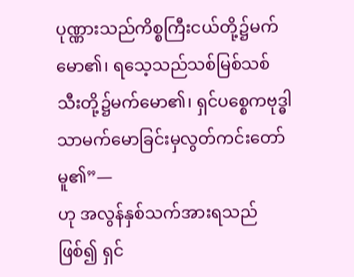ပုဏ္ဏားသည်ကိစ္စကြီးငယ်တို့၌မက်မော၏၊ ရသေ့သည်သစ်မြစ်သစ်သီးတို့၌မက်မော၏၊ ရှင်ပစ္စေကဗုဒ္ဓါသာမက်မောခြင်းမှလွတ်ကင်းတော်မူ၏”—
ဟု အလွန်နှစ်သက်အားရသည်ဖြစ်၍ ရှင်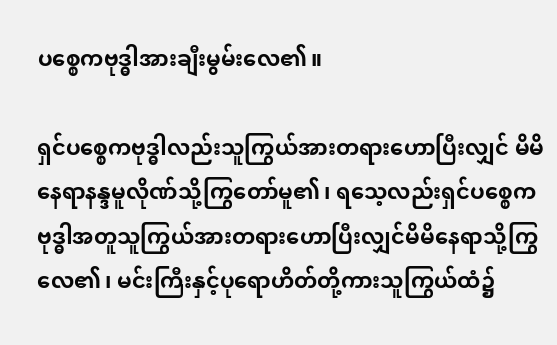ပစ္စေကဗုဒ္ဓါအားချီးမွမ်းလေ၏။

ရှင်ပစ္စေကဗုဒ္ဓါလည်းသူကြွယ်အားတရားဟောပြီးလျှင် မိမိနေရာနန္ဒမူလိုဏ်သို့ကြွတော်မူ၏၊ ရသေ့လည်းရှင်ပစ္စေကဗုဒ္ဓါအတူသူကြွယ်အားတရားဟောပြီးလျှင်မိမိနေရာသို့ကြွလေ၏၊ မင်းကြီးနှင့်ပုရောဟိတ်တို့ကားသူကြွယ်ထံ၌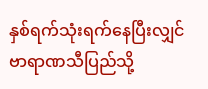နှစ်ရက်သုံးရက်နေပြီးလျှင် ဗာရာဏသီပြည်သို့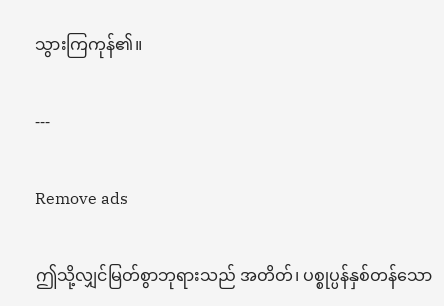သွားကြကုန်၏။

---

Remove ads

ဤသို့လျှင်မြတ်စွာဘုရားသည် အတိတ်၊ ပစ္စုပ္ပန်နှစ်တန်သော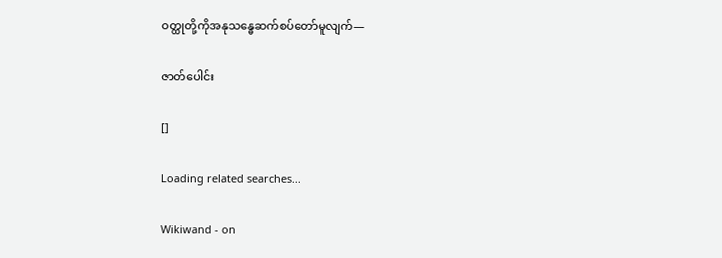ဝတ္ထုတို့ကိုအနုသန္ဓေဆက်စပ်တော်မူလျက်—

ဇာတ်ပေါင်း

[]

Loading related searches...

Wikiwand - on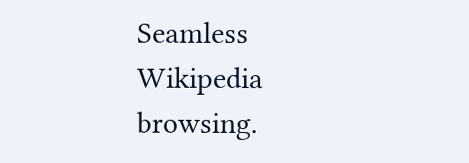Seamless Wikipedia browsing.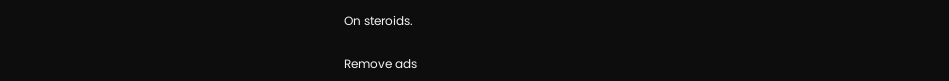On steroids.

Remove ads